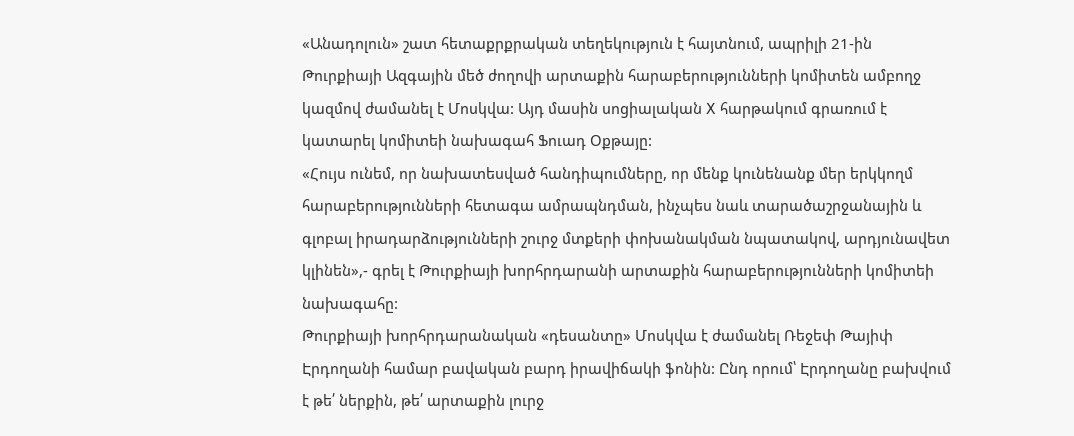«Անադոլուն» շատ հետաքրքրական տեղեկություն է հայտնում, ապրիլի 21-ին Թուրքիայի Ազգային մեծ ժողովի արտաքին հարաբերությունների կոմիտեն ամբողջ կազմով ժամանել է Մոսկվա: Այդ մասին սոցիալական X հարթակում գրառում է կատարել կոմիտեի նախագահ Ֆուադ Օքթայը:
«Հույս ունեմ, որ նախատեսված հանդիպումները, որ մենք կունենանք մեր երկկողմ հարաբերությունների հետագա ամրապնդման, ինչպես նաև տարածաշրջանային և գլոբալ իրադարձությունների շուրջ մտքերի փոխանակման նպատակով, արդյունավետ կլինեն»,- գրել է Թուրքիայի խորհրդարանի արտաքին հարաբերությունների կոմիտեի նախագահը:
Թուրքիայի խորհրդարանական «դեսանտը» Մոսկվա է ժամանել Ռեջեփ Թայիփ Էրդողանի համար բավական բարդ իրավիճակի ֆոնին: Ընդ որում՝ Էրդողանը բախվում է թե՛ ներքին, թե՛ արտաքին լուրջ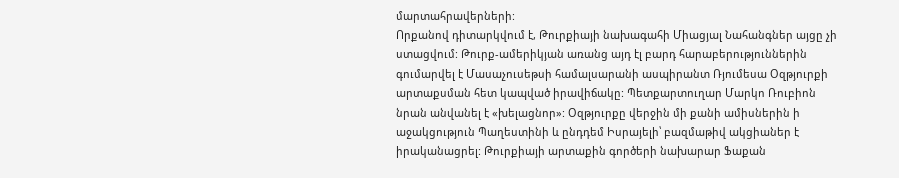մարտահրավերների:
Որքանով դիտարկվում է, Թուրքիայի նախագահի Միացյալ Նահանգներ այցը չի ստացվում: Թուրք-ամերիկյան առանց այդ էլ բարդ հարաբերություններին գումարվել է Մասաչուսեթսի համալսարանի ասպիրանտ Ռյումեսա Օզթյուրքի արտաքսման հետ կապված իրավիճակը: Պետքարտուղար Մարկո Ռուբիոն նրան անվանել է «խելացնոր»: Օզթյուրքը վերջին մի քանի ամիսներին ի աջակցություն Պաղեստինի և ընդդեմ Իսրայելի՝ բազմաթիվ ակցիաներ է իրականացրել: Թուրքիայի արտաքին գործերի նախարար Ֆաքան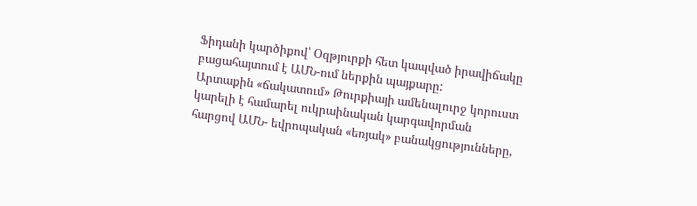Ֆիդանի կարծիքով՝ Օզթյուրքի հետ կապված իրավիճակը բացահայտում է ԱՄՆ-ում ներքին պայքարը:
Արտաքին «ճակատում» Թուրքիայի ամենալուրջ կորուստ կարելի է համարել ուկրաինական կարգավորման հարցով ԱՄՆ- եվրոպական «եռյակ» բանակցությունները,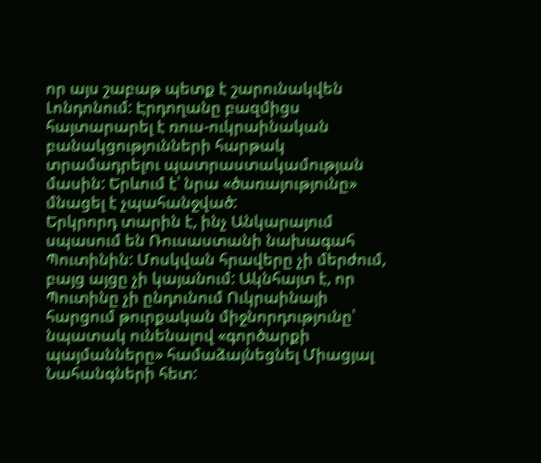որ այս շաբաթ պետք է շարունակվեն Լոնդոնում: Էրդողանը բազմիցս հայտարարել է ռուս-ուկրաինական բանակցությունների հարթակ տրամադրելու պատրաստակամության մասին: Երևում է՝ նրա «ծառայությունը» մնացել է չպահանջված:
Երկրորդ տարին է, ինչ Անկարայում սպասում են Ռուսաստանի նախագահ Պուտինին: Մոսկվան հրավերը չի մերժում, բայց այցը չի կայանում: Ակնհայտ է, որ Պուտինը չի ընդունում Ուկրաինայի հարցում թուրքական միջնորդությունը՝ նպատակ ունենալով «գործարքի պայմանները» համաձայնեցնել Միացյալ Նահանգների հետ: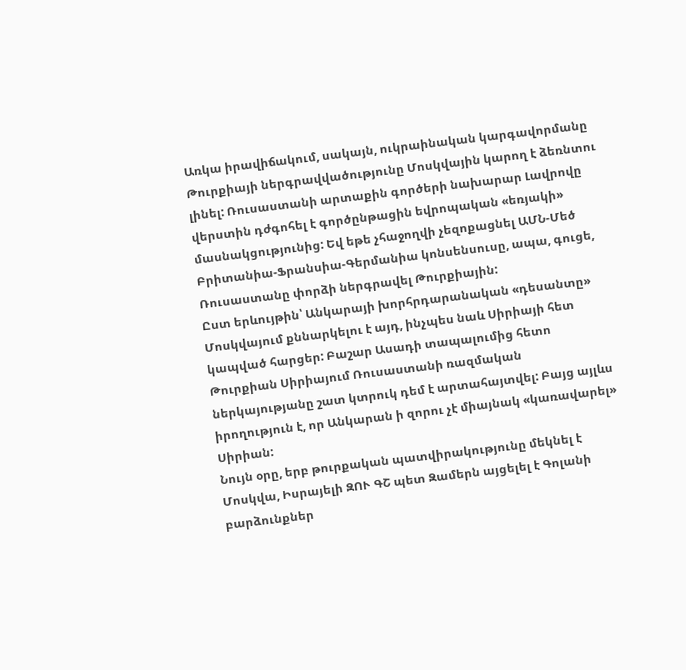Առկա իրավիճակում, սակայն, ուկրաինական կարգավորմանը Թուրքիայի ներգրավվածությունը Մոսկվային կարող է ձեռնտու լինել: Ռուսաստանի արտաքին գործերի նախարար Լավրովը վերստին դժգոհել է գործընթացին եվրոպական «եռյակի» մասնակցությունից: Եվ եթե չհաջողվի չեզոքացնել ԱՄՆ-Մեծ Բրիտանիա-Ֆրանսիա-Գերմանիա կոնսենսուսը, ապա, գուցե, Ռուսաստանը փորձի ներգրավել Թուրքիային:
Ըստ երևույթին՝ Անկարայի խորհրդարանական «դեսանտը» Մոսկվայում քննարկելու է այդ, ինչպես նաև Սիրիայի հետ կապված հարցեր: Բաշար Ասադի տապալումից հետո Թուրքիան Սիրիայում Ռուսաստանի ռազմական ներկայությանը շատ կտրուկ դեմ է արտահայտվել: Բայց այլևս իրողություն է, որ Անկարան ի զորու չէ միայնակ «կառավարել» Սիրիան:
Նույն օրը, երբ թուրքական պատվիրակությունը մեկնել է Մոսկվա, Իսրայելի ԶՈՒ ԳՇ պետ Զամերն այցելել է Գոլանի բարձունքներ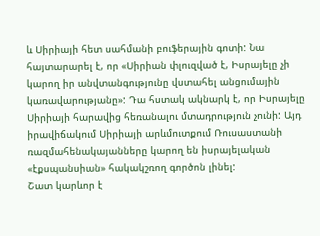և Սիրիայի հետ սահմանի բուֆերային գոտի: Նա հայտարարել է, որ «Սիրիան փլուզված է, Իսրայելը չի կարող իր անվտանգությունը վստահել անցումային կառավարությանը»: Դա հստակ ակնարկ է, որ Իսրայելը Սիրիայի հարավից հեռանալու մտադրություն չունի: Այդ իրավիճակում Սիրիայի արևմուտքում Ռուսաստանի ռազմահենակայանները կարող են իսրայելական «էքսպանսիան» հակակշռող գործոն լինել:
Շատ կարևոր է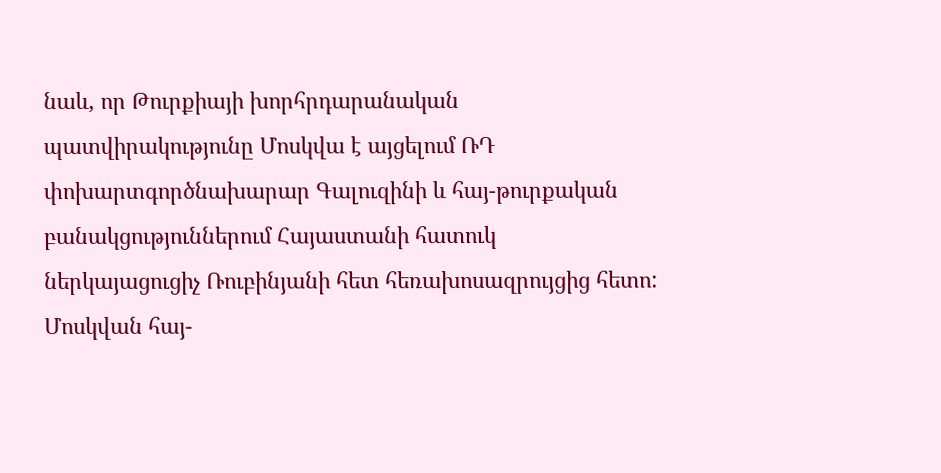նաև, որ Թուրքիայի խորհրդարանական պատվիրակությունը Մոսկվա է այցելում ՌԴ փոխարտգործնախարար Գալուզինի և հայ-թուրքական բանակցություններում Հայաստանի հատուկ ներկայացուցիչ Ռուբինյանի հետ հեռախոսազրույցից հետո: Մոսկվան հայ-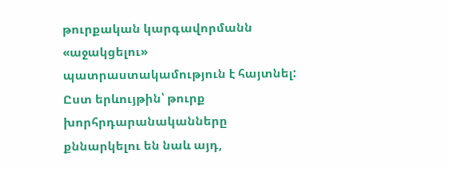թուրքական կարգավորմանն «աջակցելու» պատրաստակամություն է հայտնել: Ըստ երևույթին՝ թուրք խորհրդարանականները քննարկելու են նաև այդ,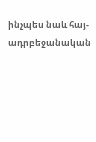ինչպես նաև հայ-ադրբեջանական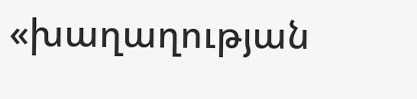«խաղաղության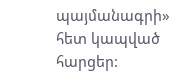պայմանագրի» հետ կապված հարցեր: